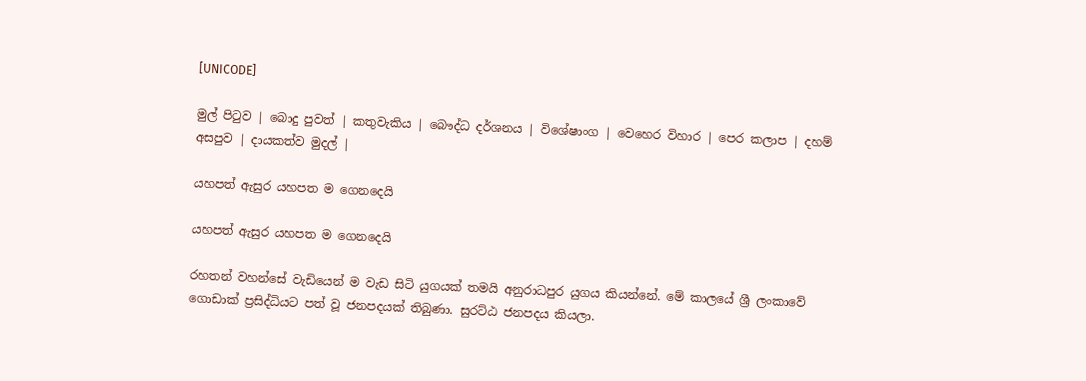[UNICODE]

මුල් පිටුව | බොදු පුවත් | කතුවැකිය | බෞද්ධ දර්ශනය | විශේෂාංග | වෙහෙර විහාර | පෙර කලාප | දහම් අසපුව | දායකත්ව මුදල් |

යහපත් ඇසුර යහපත ම ගෙනදෙයි

යහපත් ඇසුර යහපත ම ගෙනදෙයි

රහතන් වහන්සේ වැඩියෙන් ම වැඩ සිටි යුගයක් තමයි අනුරාධපුර යුගය කියන්නේ. මේ කාලයේ ශ්‍රී ලංකාවේ ගොඩාක් ප්‍රසිද්ධියට පත් වූ ජනපදයක් තිබුණා. සුරට්ඨ ජනපදය කියලා.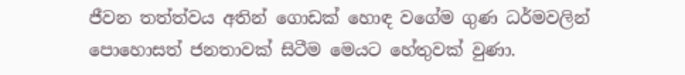ජීවන තත්ත්වය අතින් ගොඩක් හොඳ වගේම ගුණ ධර්මවලින් පොහොසත් ජනතාවක් සිටීම මෙයට හේතුවක් වුණා.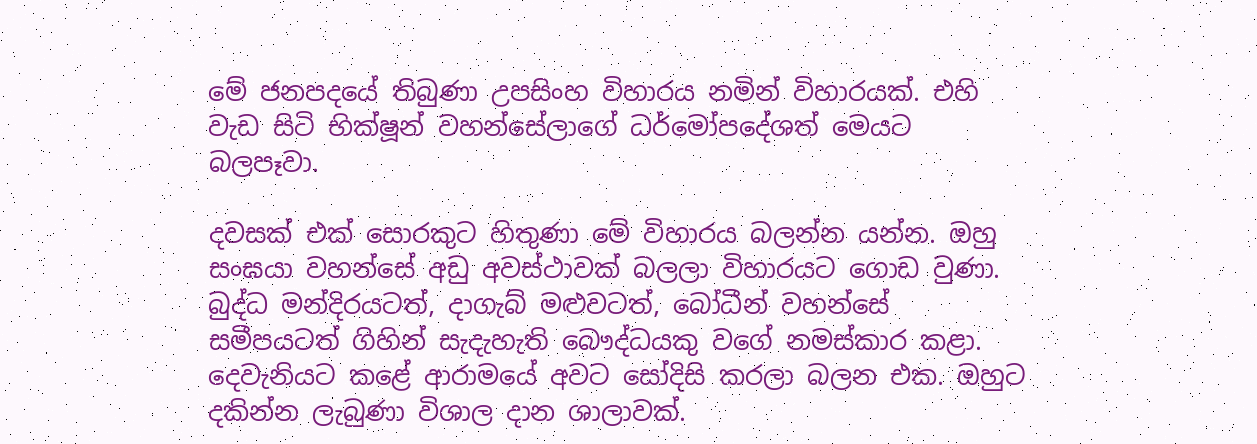මේ ජනපදයේ තිබුණා උපසිංහ විහාරය නමින් විහාරයක්. එහි වැඩ සිටි භික්ෂූන් වහන්සේලාගේ ධර්මෝපදේශත් මෙයට බලපෑවා.

දවසක් එක් සොරකුට හිතුණා මේ විහාරය බලන්න යන්න. ඔහු සංඝයා වහන්සේ අඩු අවස්ථාවක් බලලා විහාරයට ගොඩ වුණා. බුද්ධ මන්දිරයටත්, දාගැබ් මළුවටත්, බෝධීන් වහන්සේ සමීපයටත් ගිහින් සැදැහැති බෞද්ධයකු වගේ නමස්කාර කළා. දෙවැනියට කළේ ආරාමයේ අවට සෝදිසි කරලා බලන එක. ඔහුට දකින්න ලැබුණා විශාල දාන ශාලාවක්.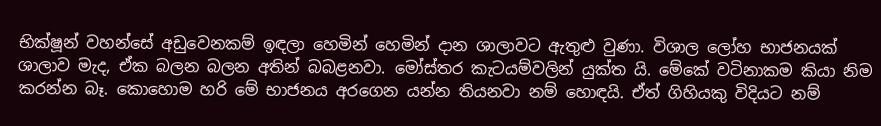භික්ෂූන් වහන්සේ අඩුවෙනකම් ඉඳලා හෙමින් හෙමින් දාන ශාලාවට ඇතුළු වුණා. විශාල ලෝහ භාජනයක් ශාලාව මැද, ඒක බලන බලන අතින් බබළනවා. මෝස්තර කැටයම්වලින් යුක්ත යි. මේකේ වටිනාකම කියා නිම කරන්න බෑ. කොහොම හරි මේ භාජනය අරගෙන යන්න තියනවා නම් හොඳයි. ඒත් ගිහියකු විදියට නම්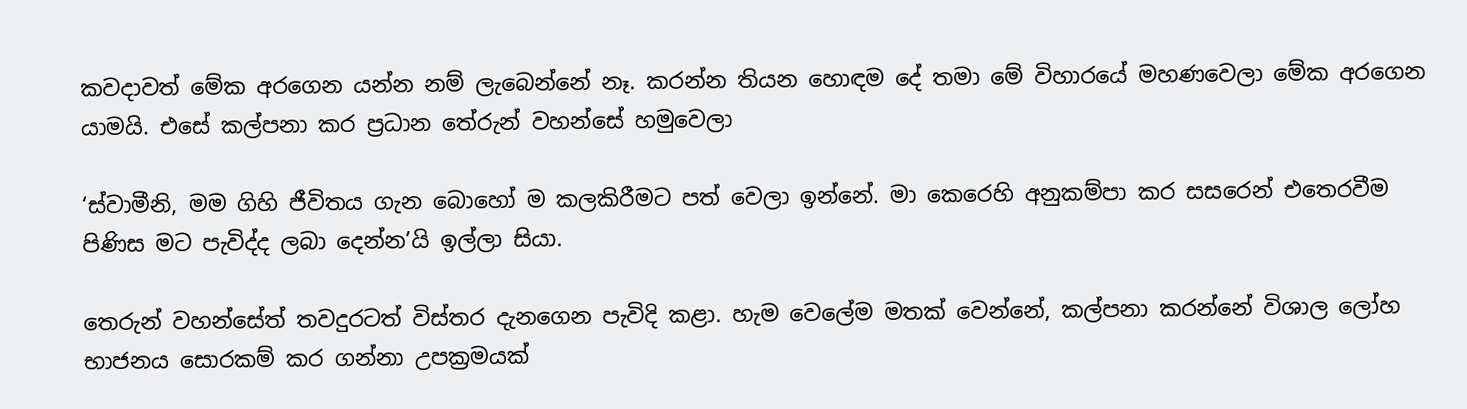කවදාවත් මේක අරගෙන යන්න නම් ලැබෙන්නේ නෑ. කරන්න තියන හොඳම දේ තමා මේ විහාරයේ මහණවෙලා මේක අරගෙන යාමයි. එසේ කල්පනා කර ප්‍රධාන තේරුන් වහන්සේ හමුවෙලා

‘ස්වාමීනි, මම ගිහි ජීවිතය ගැන බොහෝ ම කලකිරීමට පත් වෙලා ඉන්නේ. මා කෙරෙහි අනුකම්පා කර සසරෙන් එතෙරවීම පිණිස මට පැවිද්ද ලබා දෙන්න’යි ඉල්ලා සියා.

තෙරුන් වහන්සේත් තවදුරටත් විස්තර දැනගෙන පැවිදි කළා. හැම වෙලේම මතක් වෙන්නේ, කල්පනා කරන්නේ විශාල ලෝහ භාජනය සොරකම් කර ගන්නා උපක්‍රමයක්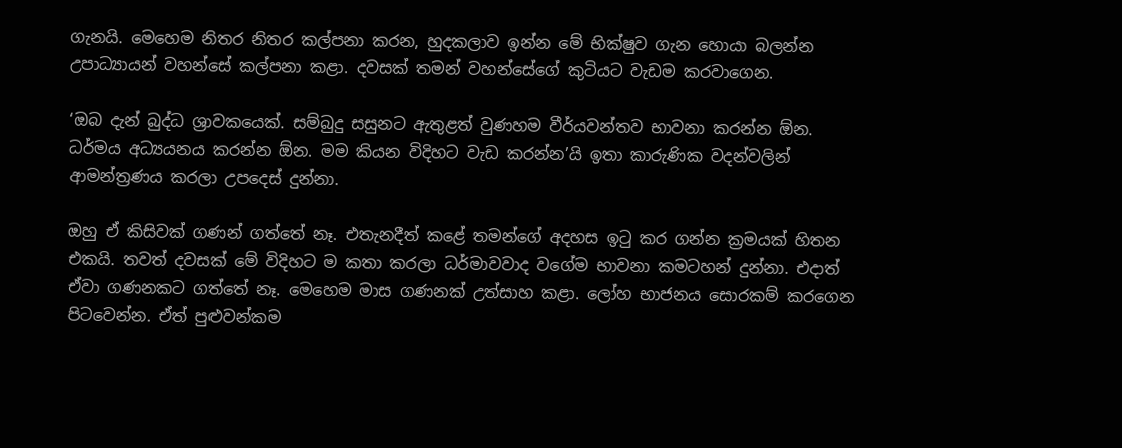ගැනයි. මෙහෙම නිතර නිතර කල්පනා කරන, හුදකලාව ඉන්න මේ භික්ෂුව ගැන හොයා බලන්න උපාධ්‍යායන් වහන්සේ කල්පනා කළා. දවසක් තමන් වහන්සේගේ කුටියට වැඩම කරවාගෙන.

‘ඔබ දැන් බුද්ධ ශ්‍රාවකයෙක්. සම්බුදු සසුනට ඇතුළත් වුණහම වීර්යවන්තව භාවනා කරන්න ඕන. ධර්මය අධ්‍යයනය කරන්න ඕන. මම කියන විදිහට වැඩ කරන්න’යි ඉතා කාරුණික වදන්වලින් ආමන්ත්‍රණය කරලා උපදෙස් දුන්නා.

ඔහු ඒ කිසිවක් ගණන් ගත්තේ නෑ. එතැනදීත් කළේ තමන්ගේ අදහස ඉටු කර ගන්න ක්‍රමයක් හිතන එකයි. තවත් දවසක් මේ විදිහට ම කතා කරලා ධර්මාවවාද වගේම භාවනා කමටහන් දුන්නා. එදාත් ඒවා ගණනකට ගත්තේ නෑ. මෙහෙම මාස ගණනක් උත්සාහ කළා. ලෝහ භාජනය සොරකම් කරගෙන පිටවෙන්න. ඒත් පුළුවන්කම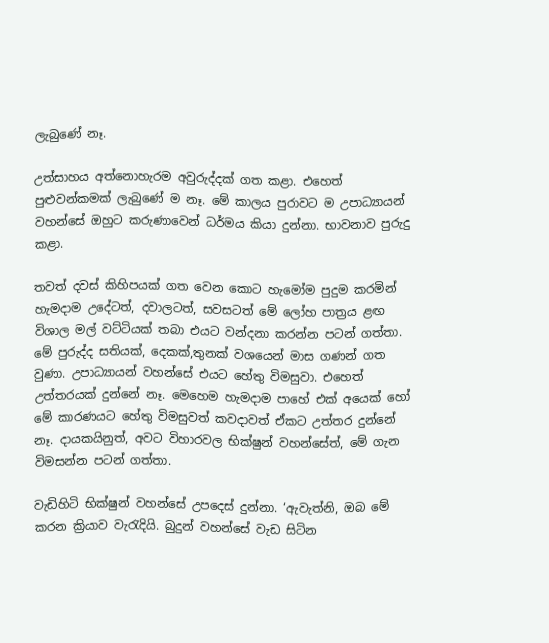ලැබුණේ නෑ.

උත්සාහය අත්නොහැරම අවුරුද්දක් ගත කළා. එහෙත් පුළුවන්කමක් ලැබුණේ ම නෑ. මේ කාලය පුරාවට ම උපාධ්‍යායන් වහන්සේ ඔහුට කරුණාවෙන් ධර්මය කියා දුන්නා. භාවනාව පුරුදු කළා.

තවත් දවස් කිහිපයක් ගත වෙන කොට හැමෝම පුදුම කරමින් හැමදාම උදේටත්, දවාලටත්, සවසටත් මේ ලෝහ පාත්‍රය ළඟ විශාල මල් වට්ටියක් තබා එයට වන්දනා කරන්න පටන් ගත්තා. මේ පුරුද්ද සතියක්, දෙකක්,තුනක් වශයෙන් මාස ගණන් ගත වුණා. උපාධ්‍යායන් වහන්සේ එයට හේතු විමසුවා. එහෙත් උත්තරයක් දුන්නේ නෑ. මෙහෙම හැමදාම පාහේ එක් අයෙක් හෝ මේ කාරණයට හේතු විමසුවත් කවදාවත් ඒකට උත්තර දුන්නේ නෑ. දායකයිනුත්, අවට විහාරවල භික්ෂුන් වහන්සේත්, මේ ගැන විමසන්න පටන් ගත්තා.

වැඩිහිටි භික්ෂුන් වහන්සේ උපදෙස් දුන්නා. ‘ඇවැත්නි, ඔබ මේ කරන ක්‍රියාව වැරැදියි. බුදුන් වහන්සේ වැඩ සිටින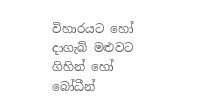විහාරයට හෝ දාගැබ් මළුවට ගිහින් හෝ බෝධීන්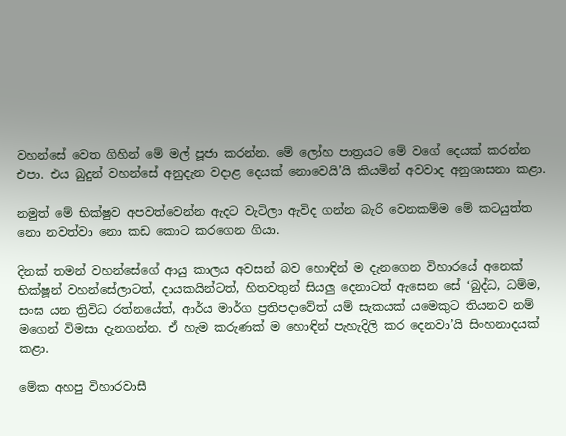වහන්සේ වෙත ගිහින් මේ මල් පූජා කරන්න. මේ ලෝහ පාත්‍රයට මේ වගේ දෙයක් කරන්න එපා. එය බුදුන් වහන්සේ අනුදැන වදාළ දෙයක් නොවෙයි’යි කියමින් අවවාද අනුශාසනා කළා.

නමුත් මේ භික්ෂුව අපවත්වෙන්න ඇදට වැටිලා ඇවිද ගන්න බැරි වෙනකම්ම මේ කටයුත්ත නො නවත්වා නො කඩ කොට කරගෙන ගියා.

දිනක් තමන් වහන්සේගේ ආයු කාලය අවසන් බව හොඳින් ම දැනගෙන විහාරයේ අනෙක් භික්ෂූන් වහන්සේලාටත්, දායකයින්ටත්, හිතවතුන් සියලු දෙනාටත් ඇසෙන සේ ‘බුද්ධ, ධම්ම, සංඝ යන ත්‍රිවිධ රත්නයේත්, ආර්ය මාර්ග ප්‍රතිපදාවේත් යම් සැකයක් යමෙකුට තියනව නම් මගෙන් විමසා දැනගන්න. ඒ හැම කරුණක් ම හොඳින් පැහැදිලි කර දෙනවා’යි සිංහනාදයක් කළා.

මේක අහපු විහාරවාසී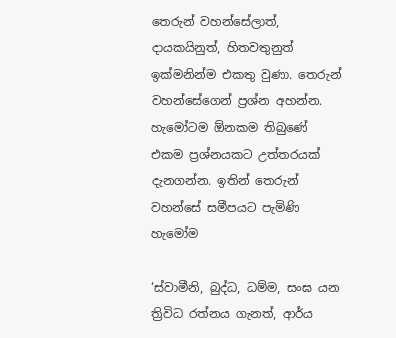තෙරුන් වහන්සේලාත්, දායකයිනුත්, හිතවතුනුත් ඉක්මනින්ම එකතු වුණා. තෙරුන් වහන්සේගෙන් ප්‍රශ්න අහන්න. හැමෝටම ඕනකම තිබුණේ එකම ප්‍රශ්නයකට උත්තරයක් දැනගන්න. ඉතින් තෙරුන් වහන්සේ සමීපයට පැමිණි හැමෝම

‘ස්වාමීනි, බුද්ධ, ධම්ම, සංඝ යන ත්‍රිවිධ රත්නය ගැනත්, ආර්ය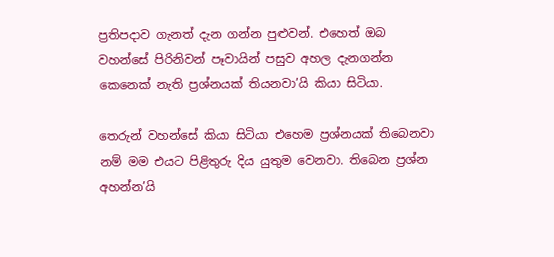ප්‍රතිපදාව ගැනත් දැන ගන්න පුළුවන්. එහෙත් ඔබ වහන්සේ පිරිනිවන් පෑවායින් පසුව අහල දැනගන්න කෙනෙක් නැති ප්‍රශ්නයක් තියනවා’යි කියා සිටියා.

තෙරුන් වහන්සේ කියා සිටියා එහෙම ප්‍රශ්නයක් තිබෙනවා නම් මම එයට පිළිතුරු දිය යුතුම වෙනවා. තිබෙන ප්‍රශ්න අහන්න’යි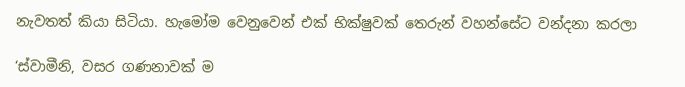නැවතත් කියා සිටියා. හැමෝම වෙනුවෙන් එක් භික්ෂුවක් තෙරුන් වහන්සේට වන්දනා කරලා

‘ස්වාමීනි, වසර ගණනාවක් ම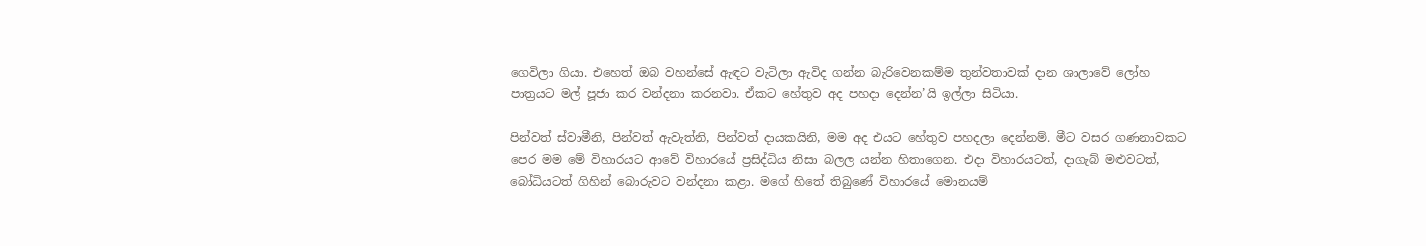ගෙවිලා ගියා. එහෙත් ඔබ වහන්සේ ඇඳට වැටිලා ඇවිද ගන්න බැරිවෙනකම්ම තුන්වතාවක් දාන ශාලාවේ ලෝහ පාත්‍රයට මල් පූජා කර වන්දනා කරනවා. ඒකට හේතුව අද පහදා දෙන්න’යි ඉල්ලා සිටියා.

පින්වත් ස්වාමීනි, පින්වත් ඇවැත්නි, පින්වත් දායකයිනි, මම අද එයට හේතුව පහදලා දෙන්නම්. මීට වසර ගණනාවකට පෙර මම මේ විහාරයට ආවේ විහාරයේ ප්‍රසිද්ධිය නිසා බලල යන්න හිතාගෙන. එදා විහාරයටත්, දාගැබ් මළුවටත්, බෝධියටත් ගිහින් බොරුවට වන්දනා කළා. මගේ හිතේ තිබුණේ විහාරයේ මොනයම්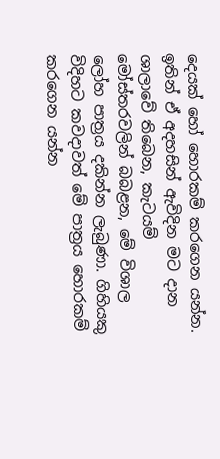දෙයක් හෝ හොරකම් කරගෙන යන්න. ඉතින් ඒ අදහසින් ඇවිදින මට දාන ශාලාවේ තිබෙන, කැටයම් මෝස්තරවලින් බබළන, මේ විශාල ලෝහ පාත්‍රය දකින්න ලැබුණා. ගිහියකු විදිහට කවදාවත් මේ පාත්‍රය හොරකම් කරගෙන යන්න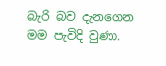බැරි බව දැනගෙන මම පැවිදි වුණා.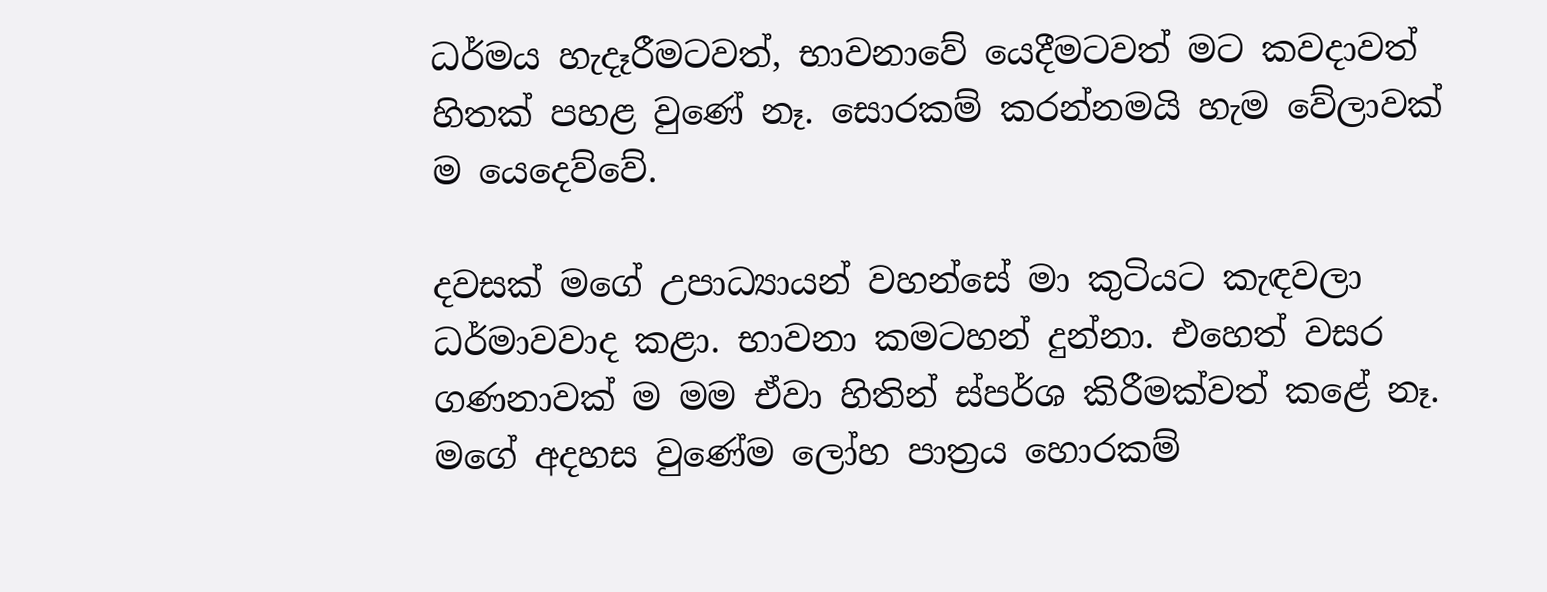ධර්මය හැදෑරීමටවත්, භාවනාවේ යෙදීමටවත් මට කවදාවත් හිතක් පහළ වුණේ නෑ. සොරකම් කරන්නමයි හැම වේලාවක් ම යෙදෙව්වේ.

දවසක් මගේ උපාධ්‍යායන් වහන්සේ මා කුටියට කැඳවලා ධර්මාවවාද කළා. භාවනා කමටහන් දුන්නා. එහෙත් වසර ගණනාවක් ම මම ඒවා හිතින් ස්පර්ශ කිරීමක්වත් කළේ නෑ. මගේ අදහස වුණේම ලෝහ පාත්‍රය හොරකම්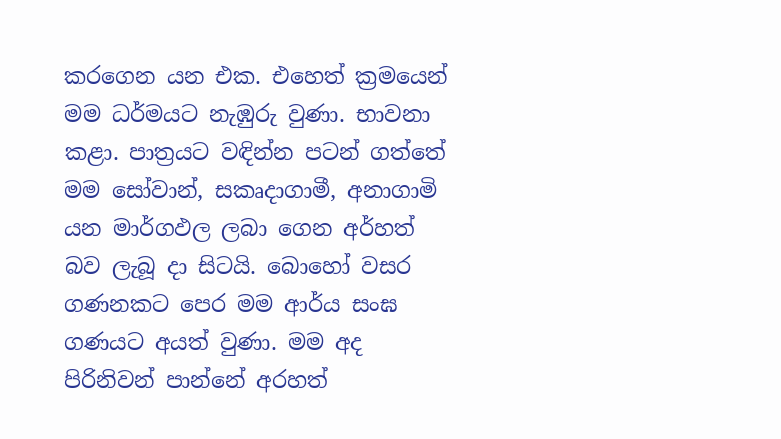කරගෙන යන එක. එහෙත් ක්‍රමයෙන් මම ධර්මයට නැඹුරු වුණා. භාවනා කළා. පාත්‍රයට වඳින්න පටන් ගත්තේ මම සෝවාන්, සකෘදාගාමී, අනාගාමි යන මාර්ගඵල ලබා ගෙන අර්හත් බව ලැබූ දා සිටයි. බොහෝ වසර ගණනකට පෙර මම ආර්ය සංඝ ගණයට අයත් වුණා. මම අද පිරිනිවන් පාන්නේ අරහත්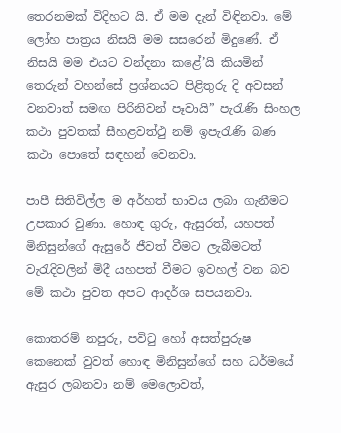තෙරනමක් විදිහට යි. ඒ මම දැන් විඳිනවා. මේ ලෝහ පාත්‍රය නිසයි මම සසරෙන් මිදුණේ. ඒ නිසයි මම එයට වන්දනා කළේ’යි කියමින් තෙරුන් වහන්සේ ප්‍රශ්නයට පිළිතුරු දි අවසන් වනවාත් සමඟ පිරිනිවන් පෑවායි” පැරැණි සිංහල කථා පුවතක් සීහළවත්ථු නම් ඉපැරැණි බණ කථා පොතේ සඳහන් වෙනවා.

පාපී සිතිවිල්ල ම අර්හත් භාවය ලබා ගැනීමට උපකාර වුණා. හොඳ ගුරු, ඇසුරත්, යහපත් මිනිසුන්ගේ ඇසුරේ ජීවත් වීමට ලැබීමටත් වැරැදිවලින් මිදී යහපත් වීමට ඉවහල් වන බව මේ කථා පුවත අපට ආදර්ශ සපයනවා.

කොතරම් නපුරු, පවිටු හෝ අසත්පුරුෂ කෙනෙක් වුවත් හොඳ මිනිසුන්ගේ සහ ධර්මයේ ඇසුර ලබනවා නම් මෙලොවත්,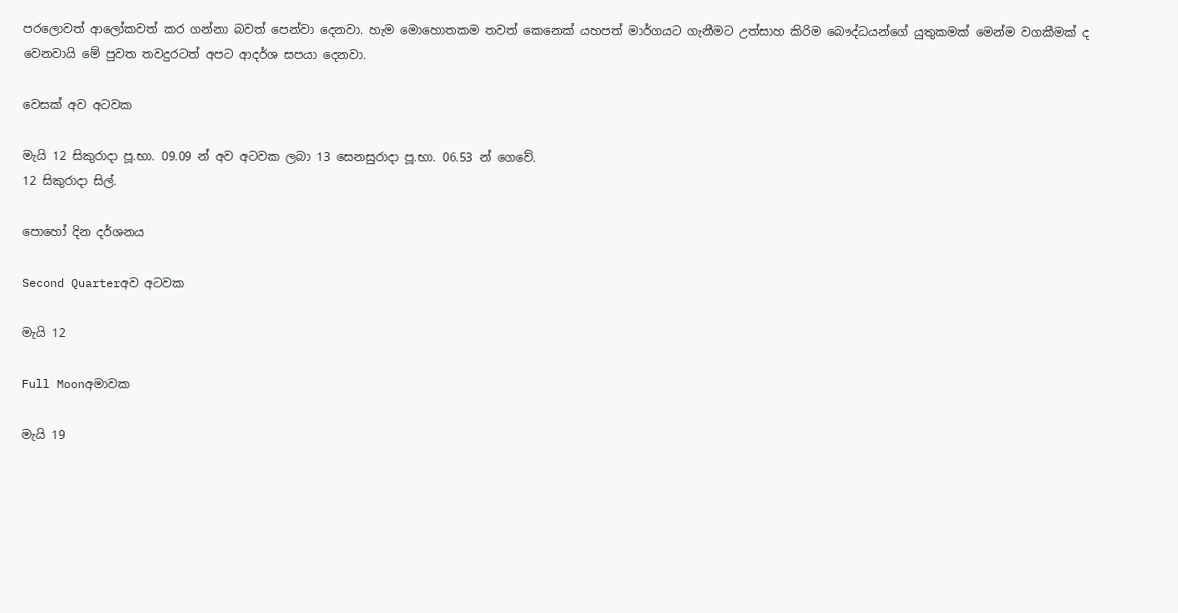පරලොවත් ආලෝකවත් කර ගන්නා බවත් පෙන්වා දෙනවා. හැම මොහොතකම තවත් කෙනෙක් යහපත් මාර්ගයට ගැනීමට උත්සාහ කිරිම බෞද්ධයන්ගේ යුතුකමක් මෙන්ම වගකීමක් ද වෙනවායි මේ පුවත තවදුරටත් අපට ආදර්ශ සපයා දෙනවා.

වෙසක් අව අටවක

මැයි 12 සිකුරාදා පූ.භා. 09.09 න් අව අටවක ලබා 13 සෙනසුරාදා පූ.භා. 06.53 න් ගෙවේ.
12 සිකුරාදා සිල්.

පොහෝ දින දර්ශනය

Second Quarterඅව අටවක

මැයි 12

Full Moonඅමාවක

මැයි 19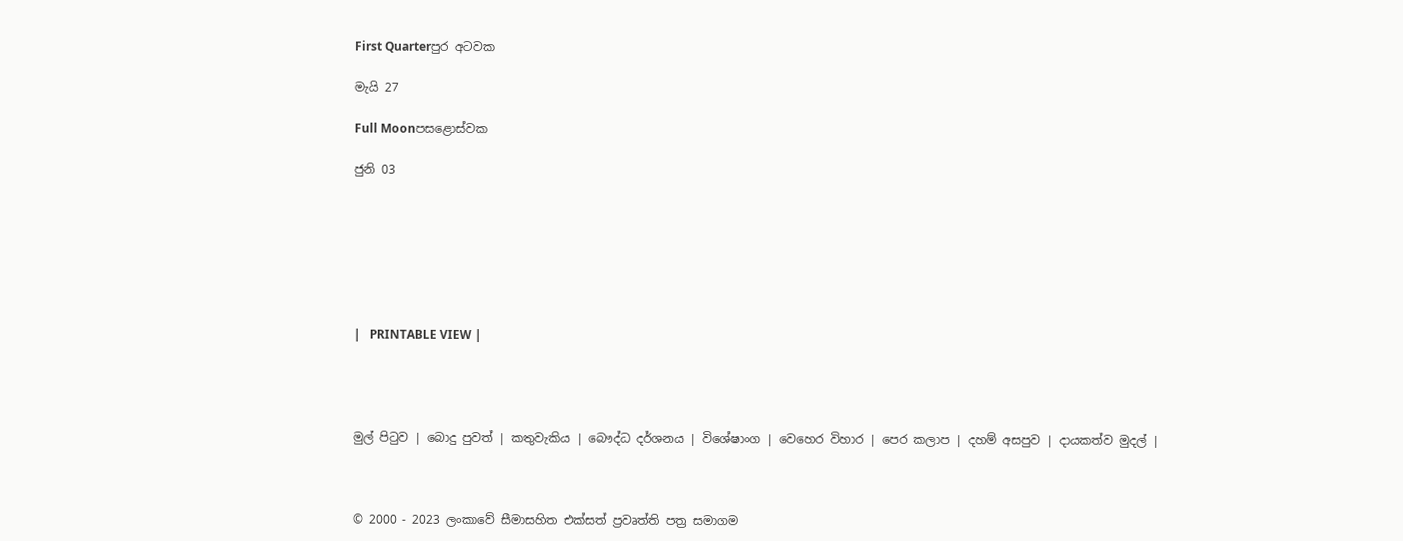First Quarterපුර අටවක

මැයි 27

Full Moonපසළොස්වක

ජුනි 03







|   PRINTABLE VIEW |




මුල් පිටුව | බොදු පුවත් | කතුවැකිය | බෞද්ධ දර්ශනය | විශේෂාංග | වෙහෙර විහාර | පෙර කලාප | දහම් අසපුව | දායකත්ව මුදල් |



© 2000 - 2023 ලංකාවේ සීමාසහිත එක්සත් ප්‍රවෘත්ති පත්‍ර සමාගම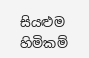සියළුම හිමිකම්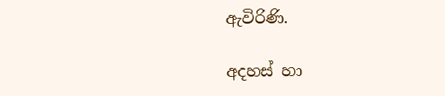ඇවිරිණි.

අදහස් හා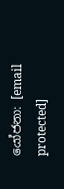යෝජනා: [email protected]